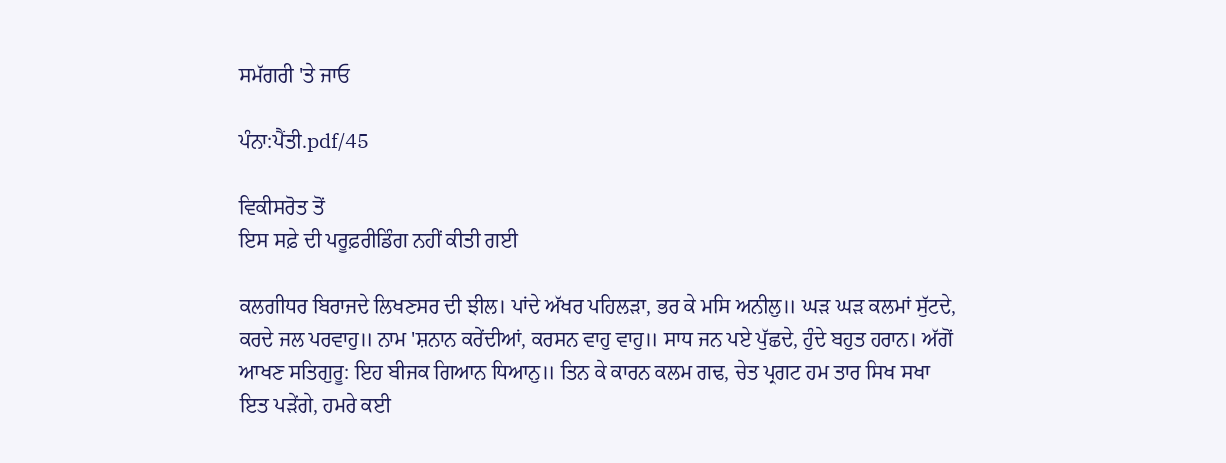ਸਮੱਗਰੀ 'ਤੇ ਜਾਓ

ਪੰਨਾ:ਪੈਂਤੀ.pdf/45

ਵਿਕੀਸਰੋਤ ਤੋਂ
ਇਸ ਸਫ਼ੇ ਦੀ ਪਰੂਫ਼ਰੀਡਿੰਗ ਨਹੀਂ ਕੀਤੀ ਗਈ

ਕਲਗੀਧਰ ਬਿਰਾਜਦੇ ਲਿਖਣਸਰ ਦੀ ਝੀਲ। ਪਾਂਦੇ ਅੱਖਰ ਪਹਿਲੜਾ, ਭਰ ਕੇ ਮਸਿ ਅਨੀਲੁ॥ ਘੜ ਘੜ ਕਲਮਾਂ ਸੁੱਟਦੇ, ਕਰਦੇ ਜਲ ਪਰਵਾਹੁ॥ ਨਾਮ 'ਸ਼ਨਾਨ ਕਰੇਂਦੀਆਂ, ਕਰਸਨ ਵਾਹੁ ਵਾਹੁ॥ ਸਾਧ ਜਨ ਪਏ ਪੁੱਛਦੇ, ਹੁੰਦੇ ਬਹੁਤ ਹਰਾਨ। ਅੱਗੋਂ ਆਖਣ ਸਤਿਗੁਰੂ: ਇਹ ਬੀਜਕ ਗਿਆਨ ਧਿਆਨੁ॥ ਤਿਨ ਕੇ ਕਾਰਨ ਕਲਮ ਗਢ, ਚੇਤ ਪ੍ਰਗਟ ਹਮ ਤਾਰ ਸਿਖ ਸਖਾ ਇਤ ਪੜੇਂਗੇ, ਹਮਰੇ ਕਈ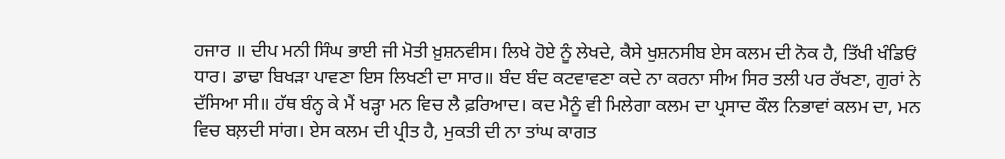ਹਜਾਰ ॥ ਦੀਪ ਮਨੀ ਸਿੰਘ ਭਾਈ ਜੀ ਮੋਤੀ ਖ਼ੁਸ਼ਨਵੀਸ। ਲਿਖੇ ਹੋਏ ਨੂੰ ਲੇਖਦੇ, ਕੈਸੇ ਖੁਸ਼ਨਸੀਬ ਏਸ ਕਲਮ ਦੀ ਨੋਕ ਹੈ, ਤਿੱਖੀ ਖੰਡਿਓਂ ਧਾਰ। ਡਾਢਾ ਬਿਖੜਾ ਪਾਵਣਾ ਇਸ ਲਿਖਣੀ ਦਾ ਸਾਰ॥ ਬੰਦ ਬੰਦ ਕਟਵਾਵਣਾ ਕਦੇ ਨਾ ਕਰਨਾ ਸੀਅ ਸਿਰ ਤਲੀ ਪਰ ਰੱਖਣਾ, ਗੁਰਾਂ ਨੇ ਦੱਸਿਆ ਸੀ॥ ਹੱਥ ਬੰਨ੍ਹ ਕੇ ਮੈਂ ਖੜ੍ਹਾ ਮਨ ਵਿਚ ਲੈ ਫ਼ਰਿਆਦ। ਕਦ ਮੈਨੂੰ ਵੀ ਮਿਲੇਗਾ ਕਲਮ ਦਾ ਪ੍ਰਸਾਦ ਕੌਲ ਨਿਭਾਵਾਂ ਕਲਮ ਦਾ, ਮਨ ਵਿਚ ਬਲ਼ਦੀ ਸਾਂਗ। ਏਸ ਕਲਮ ਦੀ ਪ੍ਰੀਤ ਹੈ, ਮੁਕਤੀ ਦੀ ਨਾ ਤਾਂਘ ਕਾਗਤ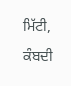ਮਿੱਟੀ, ਕੰਬਦੀ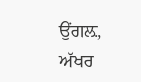ਉਂਗਲ਼, ਅੱਖਰ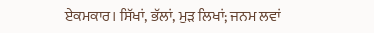ਏਕਮਕਾਰ। ਸਿੱਖਾਂ, ਭੱਲਾਂ, ਮੁੜ ਲਿਖਾਂ; ਜਨਮ ਲਵਾਂ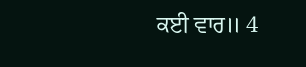ਕਈ ਵਾਰ॥ 4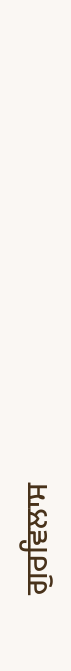ਗੁਰਵਿਲਾਸ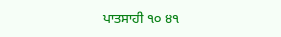ਪਾਤਸਾਹੀ ੧੦ ੪੧